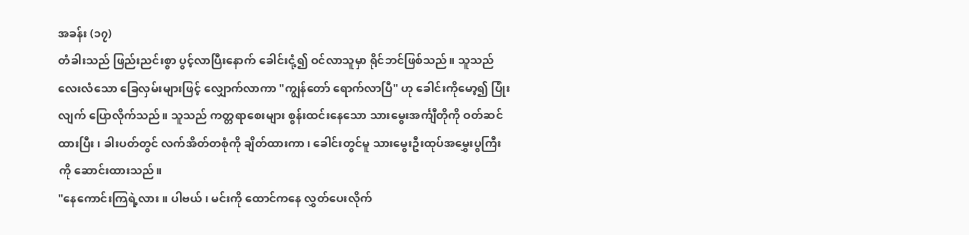အခန်း (၁၇)
တံခါးသည် ဖြည်းညင်းစွာ ပွင့်လာပြီးနောက် ခေါင်းငုံ့၍ ဝင်လာသူမှာ ရိုင်ဘင်ဖြစ်သည်။ သူသည် လေးလံသော ခြေလှမ်းများဖြင့် လျှောက်လာကာ "ကျွန်တော် ရောက်လာပြီ" ဟု ခေါင်းကိုမော့၍ ပြုံးလျက် ပြောလိုက်သည်။ သူသည် ကတ္တရာစေးများ စွန်းထင်းနေသော သားမွေးအင်္ကျီတိုကို ဝတ်ဆင်ထားပြီး၊ ခါးပတ်တွင် လက်အိတ်တစုံကို ချိတ်ထားကာ၊ ခေါင်းတွင်မူ သားမွေးဦးထုပ်အမွှေးပွကြီးကို ဆောင်းထားသည်။
"နေကောင်းကြရဲ့လား။ ပါဗယ်၊ မင်းကို ထောင်ကနေ လွှတ်ပေးလိုက်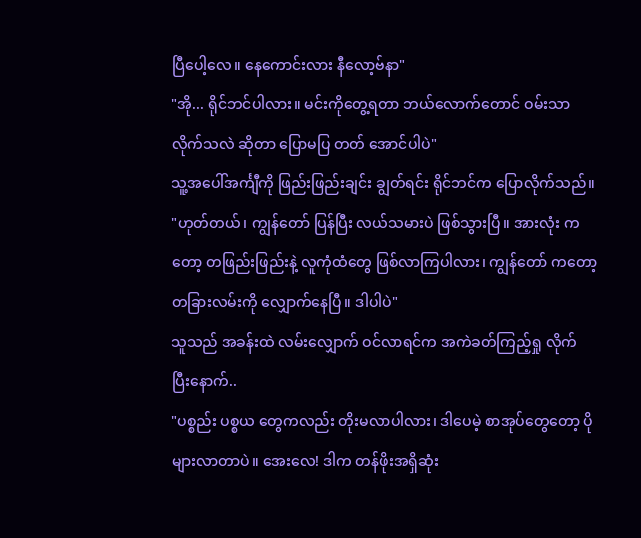ပြီပေါ့လေ။ နေကောင်းလား နီလော့ဗ်နာ"
"အို... ရိုင်ဘင်ပါလား။ မင်းကိုတွေ့ရတာ ဘယ်လောက်တောင် ဝမ်းသာလိုက်သလဲ ဆိုတာ ပြောမပြ တတ် အောင်ပါပဲ"
သူ့အပေါ်အင်္ကျီကို ဖြည်းဖြည်းချင်း ချွတ်ရင်း ရိုင်ဘင်က ပြောလိုက်သည်။
"ဟုတ်တယ်၊ ကျွန်တော် ပြန်ပြီး လယ်သမားပဲ ဖြစ်သွားပြီ။ အားလုံး ကတော့ တဖြည်းဖြည်းနဲ့ လူကုံထံတွေ ဖြစ်လာကြပါလား၊ ကျွန်တော် ကတော့ တခြားလမ်းကို လျှောက်နေပြီ။ ဒါပါပဲ"
သူသည် အခန်းထဲ လမ်းလျှောက် ဝင်လာရင်က အကဲခတ်ကြည့်ရှု လိုက် ပြီးနောက်..
"ပစ္စည်း ပစ္စယ တွေကလည်း တိုးမလာပါလား၊ ဒါပေမဲ့ စာအုပ်တွေတော့ ပိုများလာတာပဲ။ အေးလေ! ဒါက တန်ဖိုးအရှိဆုံး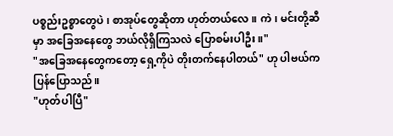ပစ္စည်းဥစ္စာတွေပဲ၊ စာအုပ်တွေဆိုတာ ဟုတ်တယ်လေ။ ကဲ၊ မင်းတို့ဆီမှာ အခြေအနေတွေ ဘယ်လိုရှိကြသလဲ ပြောစမ်းပါဦး။"
"အခြေအနေတွေကတော့ ရှေ့ကိုပဲ တိုးတက်နေပါတယ်" ဟု ပါဗယ်က ပြန်ပြောသည်။
"ဟုတ်ပါပြီ"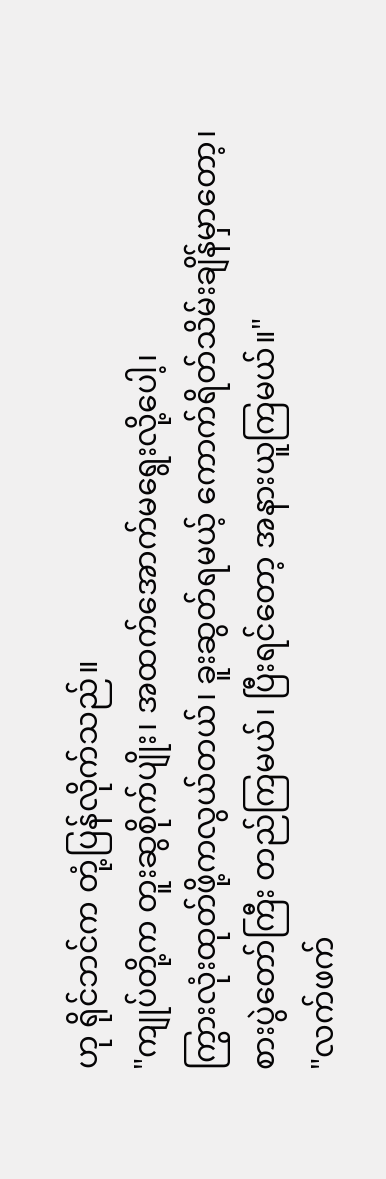ဟု ရိုင်ဘင်က တုံ့ပြန်လိုက်သည်။
"ကျုပ်တို့က တူးဆွစိုက်ပျိုး၊ အထက်အောက်မရွေးလို့ပေါ့၊
ကြွားလုံးထုတ်ဖို့ကလွယ်တယ်၊ ခူးဆွတ်ရမယ့် ကောက်ရိတ်သိမ်းချိန်မှာတော့၊
စားပွဲတော်ကြီး တည်ကြမယ်၊ ပြီးရင်တော့ အနားယူကြမယ်။"
"လက်ဖက်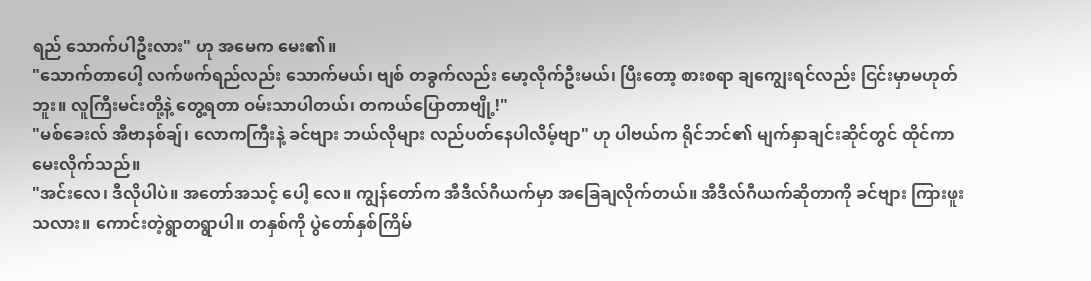ရည် သောက်ပါဦးလား" ဟု အမေက မေး၏။
"သောက်တာပေါ့ လက်ဖက်ရည်လည်း သောက်မယ်၊ ဗျစ် တခွက်လည်း မော့လိုက်ဦးမယ်၊ ပြီးတော့ စားစရာ ချကျွေးရင်လည်း ငြင်းမှာမဟုတ်ဘူး။ လူကြီးမင်းတို့နဲ့ တွေ့ရတာ ဝမ်းသာပါတယ်၊ တကယ်ပြောတာဗျို့!"
"မစ်ခေးလ် အီဗာနစ်ချ်၊ လောကကြီးနဲ့ ခင်ဗျား ဘယ်လိုများ လည်ပတ်နေပါလိမ့်ဗျာ" ဟု ပါဗယ်က ရိုင်ဘင်၏ မျက်နှာချင်းဆိုင်တွင် ထိုင်ကာ မေးလိုက်သည်။
"အင်းလေ၊ ဒီလိုပါပဲ။ အတော်အသင့် ပေါ့ လေ။ ကျွန်တော်က အီဒီလ်ဂီယက်မှာ အခြေချလိုက်တယ်။ အီဒီလ်ဂီယက်ဆိုတာကို ခင်ဗျား ကြားဖူးသလား။ ကောင်းတဲ့ရွာတရွာပါ။ တနှစ်ကို ပွဲတော်နှစ်ကြိမ်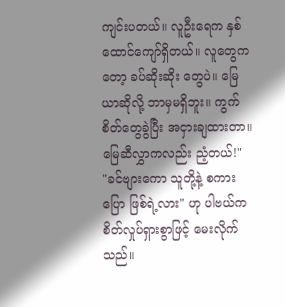ကျင်းပတယ်။ လူဦးရေက နှစ်ထောင်ကျော်ရှိတယ်။ လူတွေကတော့ ခပ်ဆိုးဆိုး တွေပဲ။ မြေယာဆိုလို့ ဘာမှမရှိဘူး။ ကွက်စိတ်တွေခွဲပြီး အငှားချထားတာ။ မြေဆီလွှာကလည်း ညံ့တယ်!"
"ခင်ဗျားကော သူတို့နဲ့ စကားပြော ဖြစ်ရဲ့လား" ဟု ပါဗယ်က စိတ်လှုပ်ရှားစွာဖြင့် မေးလိုက်သည်။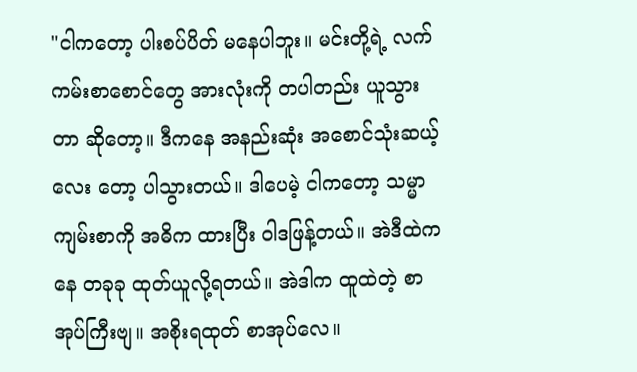"ငါကတော့ ပါးစပ်ပိတ် မနေပါဘူး။ မင်းတို့ရဲ့ လက်ကမ်းစာစောင်တွေ အားလုံးကို တပါတည်း ယူသွားတာ ဆိုတော့။ ဒီကနေ အနည်းဆုံး အစောင်သုံးဆယ့်လေး တော့ ပါသွားတယ်။ ဒါပေမဲ့ ငါကတော့ သမ္မာကျမ်းစာကို အဓိက ထားပြီး ဝါဒဖြန့်တယ်။ အဲဒီထဲကနေ တခုခု ထုတ်ယူလို့ရတယ်။ အဲဒါက ထူထဲတဲ့ စာအုပ်ကြီးဗျ။ အစိုးရထုတ် စာအုပ်လေ။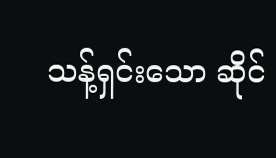သန့်ရှင်းသော ဆိုင်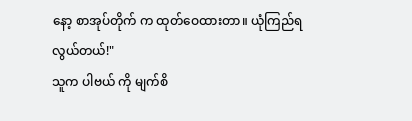နော့ စာအုပ်တိုက် က ထုတ်ဝေထားတာ။ ယုံကြည်ရ လွယ်တယ်!"
သူက ပါဗယ် ကို မျက်စိ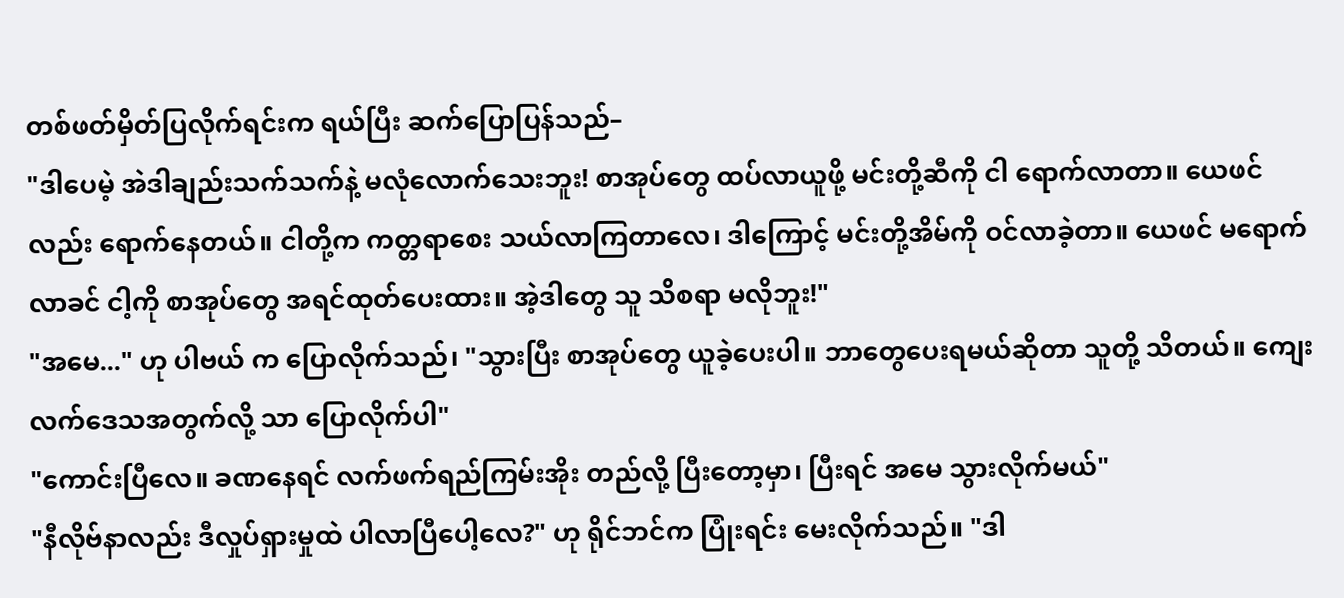တစ်ဖတ်မှိတ်ပြလိုက်ရင်းက ရယ်ပြီး ဆက်ပြောပြန်သည်–
"ဒါပေမဲ့ အဲဒါချည်းသက်သက်နဲ့ မလုံလောက်သေးဘူး! စာအုပ်တွေ ထပ်လာယူဖို့ မင်းတို့ဆီကို ငါ ရောက်လာတာ။ ယေဖင်လည်း ရောက်နေတယ်။ ငါတို့က ကတ္တရာစေး သယ်လာကြတာလေ၊ ဒါကြောင့် မင်းတို့အိမ်ကို ဝင်လာခဲ့တာ။ ယေဖင် မရောက်လာခင် ငါ့ကို စာအုပ်တွေ အရင်ထုတ်ပေးထား။ အဲ့ဒါတွေ သူ သိစရာ မလိုဘူး!"
"အမေ..." ဟု ပါဗယ် က ပြောလိုက်သည်၊ "သွားပြီး စာအုပ်တွေ ယူခဲ့ပေးပါ။ ဘာတွေပေးရမယ်ဆိုတာ သူတို့ သိတယ်။ ကျေးလက်ဒေသအတွက်လို့ သာ ပြောလိုက်ပါ"
"ကောင်းပြီလေ။ ခဏနေရင် လက်ဖက်ရည်ကြမ်းအိုး တည်လို့ ပြီးတော့မှာ၊ ပြီးရင် အမေ သွားလိုက်မယ်"
"နီလိုဗ်နာလည်း ဒီလှုပ်ရှားမှုထဲ ပါလာပြီပေါ့လေ?" ဟု ရိုင်ဘင်က ပြုံးရင်း မေးလိုက်သည်။ "ဒါ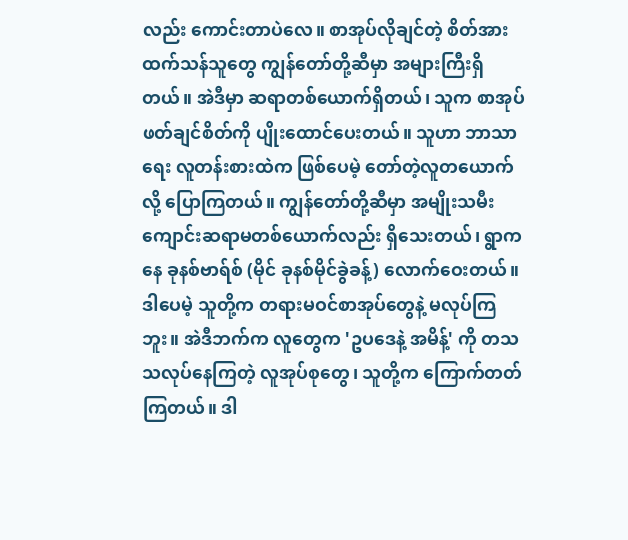လည်း ကောင်းတာပဲလေ။ စာအုပ်လိုချင်တဲ့ စိတ်အားထက်သန်သူတွေ ကျွန်တော်တို့ဆီမှာ အများကြီးရှိတယ်။ အဲဒီမှာ ဆရာတစ်ယောက်ရှိတယ်၊ သူက စာအုပ်ဖတ်ချင်စိတ်ကို ပျိုးထောင်ပေးတယ်။ သူဟာ ဘာသာရေး လူတန်းစားထဲက ဖြစ်ပေမဲ့ တော်တဲ့လူတယောက် လို့ ပြောကြတယ်။ ကျွန်တော်တို့ဆီမှာ အမျိုးသမီးကျောင်းဆရာမတစ်ယောက်လည်း ရှိသေးတယ်၊ ရွာကနေ ခုနစ်ဗာရ်စ် (မိုင် ခုနစ်မိုင်ခွဲခန့်) လောက်ဝေးတယ်။ ဒါပေမဲ့ သူတို့က တရားမဝင်စာအုပ်တွေနဲ့ မလုပ်ကြဘူး။ အဲဒီဘက်က လူတွေက 'ဥပဒေနဲ့ အမိန့်' ကို တသသလုပ်နေကြတဲ့ လူအုပ်စုတွေ၊ သူတို့က ကြောက်တတ်ကြတယ်။ ဒါ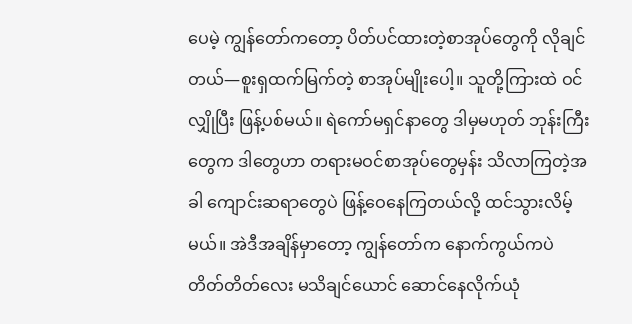ပေမဲ့ ကျွန်တော်ကတော့ ပိတ်ပင်ထားတဲ့စာအုပ်တွေကို လိုချင်တယ်—စူးရှထက်မြက်တဲ့ စာအုပ်မျိုးပေါ့။ သူတို့ကြားထဲ ဝင် လျှိုပြီး ဖြန့်ပစ်မယ်။ ရဲကော်မရှင်နာတွေ ဒါမှမဟုတ် ဘုန်းကြီးတွေက ဒါတွေဟာ တရားမဝင်စာအုပ်တွေမှန်း သိလာကြတဲ့အခါ ကျောင်းဆရာတွေပဲ ဖြန့်ဝေနေကြတယ်လို့ ထင်သွားလိမ့်မယ်။ အဲဒီအချိန်မှာတော့ ကျွန်တော်က နောက်ကွယ်ကပဲ တိတ်တိတ်လေး မသိချင်ယောင် ဆောင်နေလိုက်ယုံ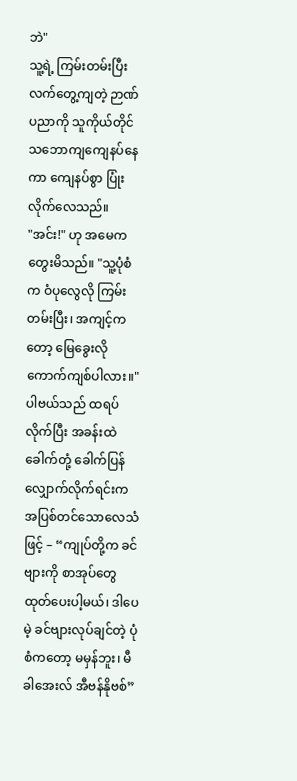ဘဲ"
သူ့ရဲ့ ကြမ်းတမ်းပြီး လက်တွေ့ကျတဲ့ ဉာဏ်ပညာကို သူကိုယ်တိုင် သဘောကျကျေနပ်နေကာ ကျေနပ်စွာ ပြုံးလိုက်လေသည်။
"အင်း!" ဟု အမေက တွေးမိသည်။ "သူ့ပုံစံက ဝံပုလွေလို ကြမ်းတမ်းပြီး၊ အကျင့်ကတော့ မြေခွေးလို ကောက်ကျစ်ပါလား။"
ပါဗယ်သည် ထရပ်လိုက်ပြီး အခန်းထဲ ခေါက်တုံ့ ခေါက်ပြန် လျှောက်လိုက်ရင်းက အပြစ်တင်သောလေသံဖြင့် – “ကျုပ်တို့က ခင်ဗျားကို စာအုပ်တွေ ထုတ်ပေးပါ့မယ်၊ ဒါပေမဲ့ ခင်ဗျားလုပ်ချင်တဲ့ ပုံစံကတော့ မမှန်ဘူး၊ မီခါအေးလ် အီဗန်နိုဗစ်”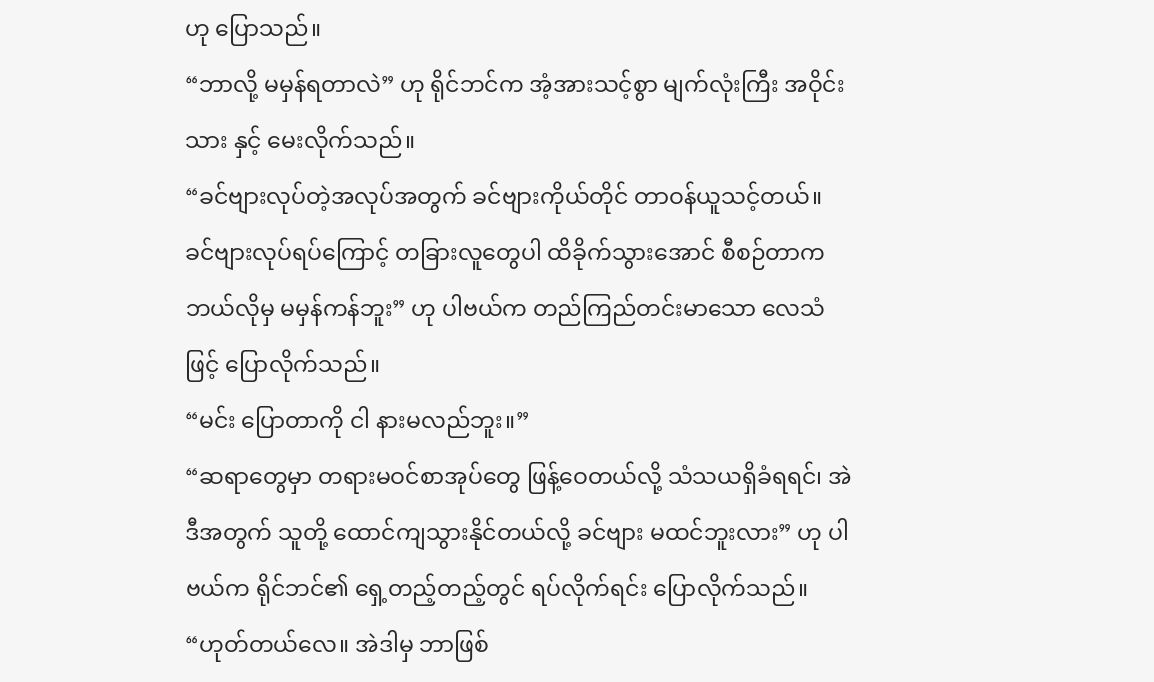ဟု ပြောသည်။
“ဘာလို့ မမှန်ရတာလဲ” ဟု ရိုင်ဘင်က အံ့အားသင့်စွာ မျက်လုံးကြီး အဝိုင်းသား နှင့် မေးလိုက်သည်။
“ခင်ဗျားလုပ်တဲ့အလုပ်အတွက် ခင်ဗျားကိုယ်တိုင် တာဝန်ယူသင့်တယ်။ ခင်ဗျားလုပ်ရပ်ကြောင့် တခြားလူတွေပါ ထိခိုက်သွားအောင် စီစဉ်တာက ဘယ်လိုမှ မမှန်ကန်ဘူး” ဟု ပါဗယ်က တည်ကြည်တင်းမာသော လေသံဖြင့် ပြောလိုက်သည်။
“မင်း ပြောတာကို ငါ နားမလည်ဘူး။”
“ဆရာတွေမှာ တရားမဝင်စာအုပ်တွေ ဖြန့်ဝေတယ်လို့ သံသယရှိခံရရင်၊ အဲဒီအတွက် သူတို့ ထောင်ကျသွားနိုင်တယ်လို့ ခင်ဗျား မထင်ဘူးလား” ဟု ပါဗယ်က ရိုင်ဘင်၏ ရှေ့တည့်တည့်တွင် ရပ်လိုက်ရင်း ပြောလိုက်သည်။
“ဟုတ်တယ်လေ။ အဲဒါမှ ဘာဖြစ်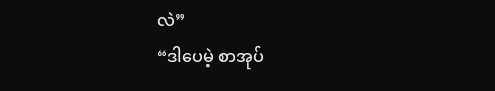လဲ”
“ဒါပေမဲ့ စာအုပ်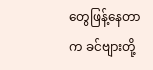တွေဖြန့်နေတာက ခင်ဗျားတို့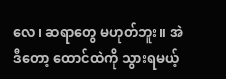လေ၊ ဆရာတွေ မဟုတ်ဘူး။ အဲဒီတော့ ထောင်ထဲကို သွားရမယ့်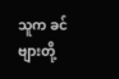သူက ခင်ဗျားတို့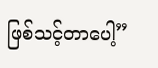ဖြစ်သင့်တာပေါ့”